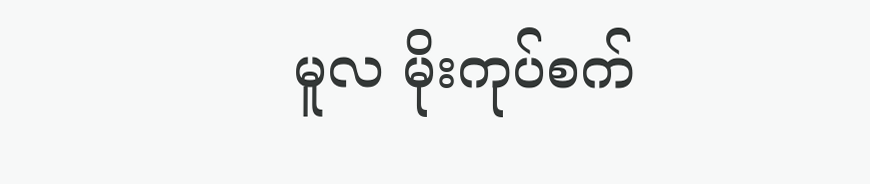မူလ မိုးကုပ်စက်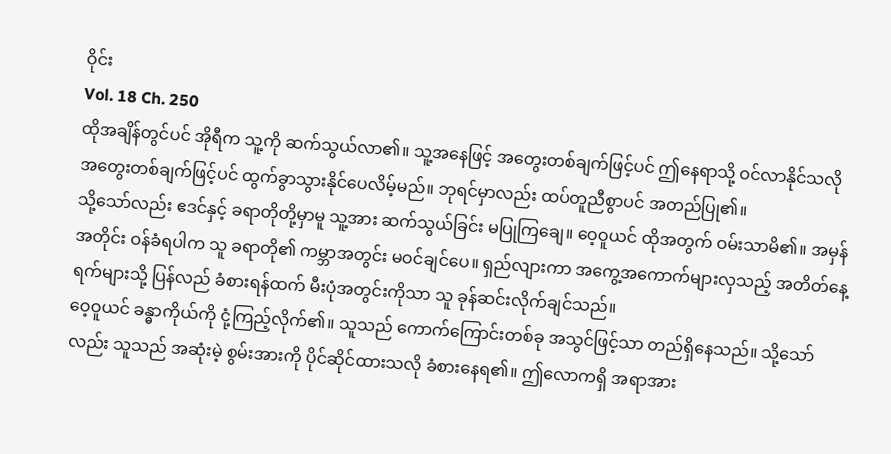ဝိုင်း
Vol. 18 Ch. 250
ထိုအချိန်တွင်ပင် အိုရီက သူ့ကို ဆက်သွယ်လာ၏။ သူ့အနေဖြင့် အတွေးတစ်ချက်ဖြင့်ပင် ဤနေရာသို့ ဝင်လာနိုင်သလို အတွေးတစ်ချက်ဖြင့်ပင် ထွက်ခွာသွားနိုင်ပေလိမ့်မည်။ ဘုရင်မှာလည်း ထပ်တူညီစွာပင် အတည်ပြု၏။
သို့သော်လည်း ဧဒင်နှင့် ခရာတိုတို့မှာမူ သူ့အား ဆက်သွယ်ခြင်း မပြုကြချေ။ ဝေ့ဝူယင် ထိုအတွက် ဝမ်းသာမိ၏။ အမှန်အတိုင်း ဝန်ခံရပါက သူ ခရာတို၏ ကမ္ဘာအတွင်း မဝင်ချင်ပေ။ ရှည်လျားကာ အကွေ့အကောက်များလှသည့် အတိတ်နေ့ရက်များသို့ ပြန်လည် ခံစားရန်ထက် မီးပုံအတွင်းကိုသာ သူ ခုန်ဆင်းလိုက်ချင်သည်။
ဝေ့ဝူယင် ခန္ဓာကိုယ်ကို ငုံ့ကြည့်လိုက်၏။ သူသည် ကောက်ကြောင်းတစ်ခု အသွင်ဖြင့်သာ တည်ရှိနေသည်။ သို့သော်လည်း သူသည် အဆုံးမဲ့ စွမ်းအားကို ပိုင်ဆိုင်ထားသလို ခံစားနေရ၏။ ဤလောကရှိ အရာအား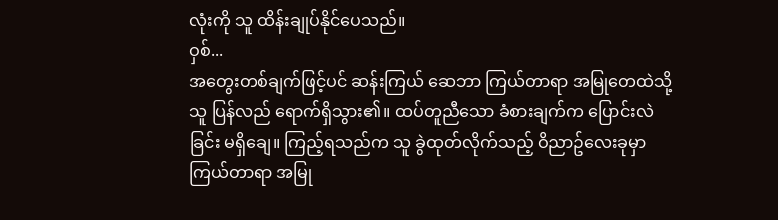လုံးကို သူ ထိန်းချုပ်နိုင်ပေသည်။
ဝှစ်...
အတွေးတစ်ချက်ဖြင့်ပင် ဆန်းကြယ် ဆေဘာ ကြယ်တာရာ အမြုတေထဲသို့ သူ ပြန်လည် ရောက်ရှိသွား၏။ ထပ်တူညီသော ခံစားချက်က ပြောင်းလဲခြင်း မရှိချေ။ ကြည့်ရသည်က သူ ခွဲထုတ်လိုက်သည့် ဝိညာဥ်လေးခုမှာ ကြယ်တာရာ အမြု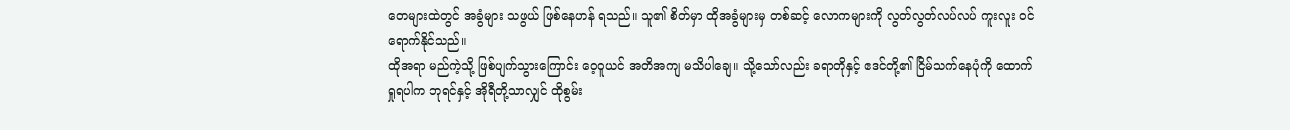တေများထဲတွင် အခွံများ သဖွယ် ဖြစ်နေဟန် ရသည်။ သူ၏ စိတ်မှာ ထိုအခွံများမှ တစ်ဆင့် လောကများကို လွတ်လွတ်လပ်လပ် ကူးလူး ဝင်ရောက်နိုင်သည်။
ထိုအရာ မည်ကဲ့သို့ ဖြစ်ပျက်သွားကြောင်း ဝေ့ဝူယင် အတိအကျ မသိပါချေ။ သို့သော်လည်း ခရာတိုနှင့် ဧဒင်တို့၏ ငြိမ်သက်နေပုံကို ထောက်ရှုရပါက ဘုရင်နှင့် အိုရီတို့သာလျှင် ထိုစွမ်း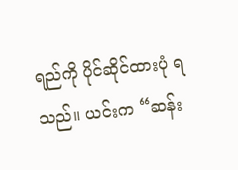ရည်ကို ပိုင်ဆိုင်ထားပုံ ရသည်။ ယင်းက “ဆန်း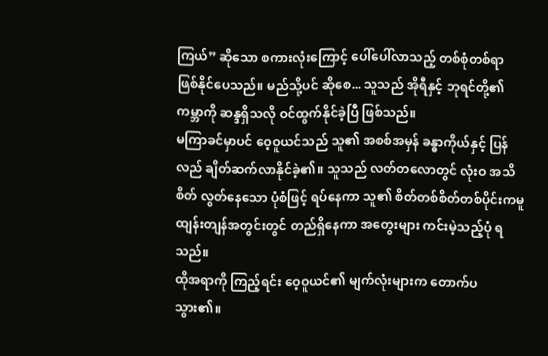ကြယ်” ဆိုသော စကားလုံးကြောင့် ပေါ်ပေါ်လာသည့် တစ်စုံတစ်ရာ ဖြစ်နိုင်ပေသည်။ မည်သို့ပင် ဆိုစေ... သူသည် အိုရီနှင့် ဘုရင်တို့၏ ကမ္ဘာကို ဆန္ဒရှိသလို ဝင်ထွက်နိုင်ခဲ့ပြီ ဖြစ်သည်။
မကြာခင်မှာပင် ဝေ့ဝူယင်သည် သူ၏ အစစ်အမှန် ခန္ဓာကိုယ်နှင့် ပြန်လည် ချိတ်ဆက်လာနိုင်ခဲ့၏။ သူသည် လတ်တလောတွင် လုံးဝ အသိစိတ် လွတ်နေသော ပုံစံဖြင့် ရပ်နေကာ သူ၏ စိတ်တစ်စိတ်တစ်ပိုင်းကမူ ထျန်းတျန်အတွင်းတွင် တည်ရှိနေကာ အတွေးများ ကင်းမဲ့သည့်ပုံ ရသည်။
ထိုအရာကို ကြည့်ရင်း ဝေ့ဝူယင်၏ မျက်လုံးများက တောက်ပသွား၏။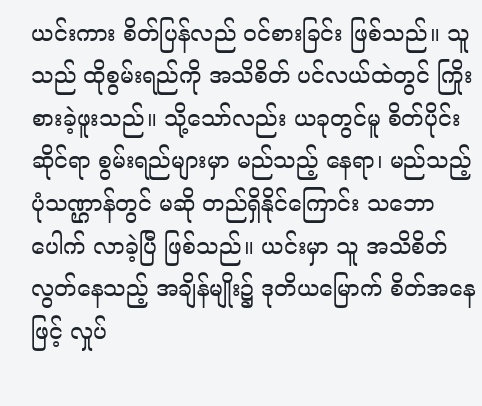ယင်းကား စိတ်ပြန်လည် ဝင်စားခြင်း ဖြစ်သည်။ သူသည် ထိုစွမ်းရည်ကို အသိစိတ် ပင်လယ်ထဲတွင် ကြိုးစားခဲ့ဖူးသည်။ သို့သော်လည်း ယခုတွင်မူ စိတ်ပိုင်းဆိုင်ရာ စွမ်းရည်များမှာ မည်သည့် နေရာ၊ မည်သည့် ပုံသဏ္ဌာန်တွင် မဆို တည်ရှိနိုင်ကြောင်း သဘောပေါက် လာခဲ့ပြီ ဖြစ်သည်။ ယင်းမှာ သူ အသိစိတ် လွတ်နေသည့် အချိန်မျိုး၌ ဒုတိယမြောက် စိတ်အနေဖြင့် လှုပ်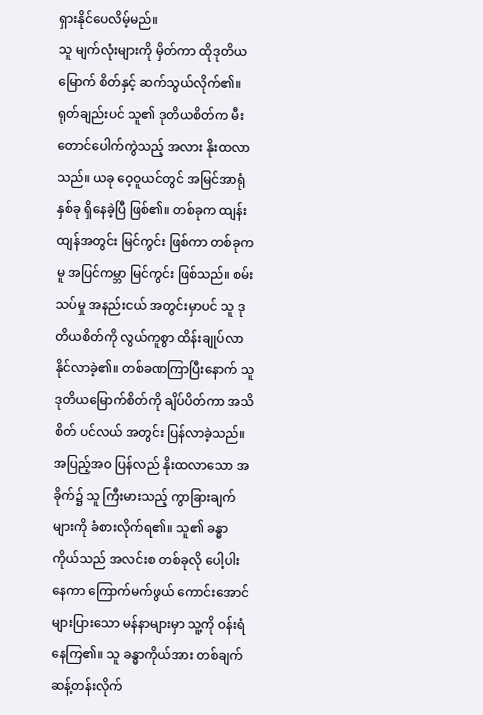ရှားနိုင်ပေလိမ့်မည်။
သူ မျက်လုံးများကို မှိတ်ကာ ထိုဒုတိယမြောက် စိတ်နှင့် ဆက်သွယ်လိုက်၏။ ရုတ်ချည်းပင် သူ၏ ဒုတိယစိတ်က မီးတောင်ပေါက်ကွဲသည့် အလား နိုးထလာသည်။ ယခု ဝေ့ဝူယင်တွင် အမြင်အာရုံ နှစ်ခု ရှိနေခဲ့ပြီ ဖြစ်၏။ တစ်ခုက ထျန်းထျန်အတွင်း မြင်ကွင်း ဖြစ်ကာ တစ်ခုကမူ အပြင်ကမ္ဘာ မြင်ကွင်း ဖြစ်သည်။ စမ်းသပ်မှု အနည်းငယ် အတွင်းမှာပင် သူ ဒုတိယစိတ်ကို လွယ်ကူစွာ ထိန်းချုပ်လာနိုင်လာခဲ့၏။ တစ်ခဏကြာပြီးနောက် သူ ဒုတိယမြောက်စိတ်ကို ချိပ်ပိတ်ကာ အသိစိတ် ပင်လယ် အတွင်း ပြန်လာခဲ့သည်။
အပြည့်အဝ ပြန်လည် နိုးထလာသော အခိုက်၌ သူ ကြီးမားသည့် ကွာခြားချက်များကို ခံစားလိုက်ရ၏။ သူ၏ ခန္ဓာကိုယ်သည် အလင်းစ တစ်ခုလို ပေါ့ပါးနေကာ ကြောက်မက်ဖွယ် ကောင်းအောင် များပြားသော မန်နာများမှာ သူ့ကို ဝန်းရံနေကြ၏။ သူ ခန္ဓာကိုယ်အား တစ်ချက် ဆန့်တန်းလိုက်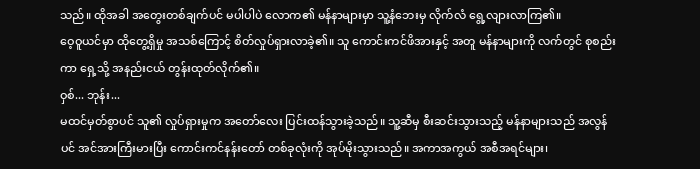သည်။ ထိုအခါ အတွေးတစ်ချက်ပင် မပါပါပဲ လောက၏ မန်နာများမှာ သူ့နံဘေးမှ လိုက်လံ ရွေ့လျားလာကြ၏။
ဝေ့ဝူယင်မှာ ထိုတွေ့ရှိမှု အသစ်ကြောင့် စိတ်လှုပ်ရှားလာခဲ့၏။ သူ ကောင်းကင်ဖိအားနှင့် အတူ မန်နာများကို လက်တွင် စုစည်းကာ ရှေ့သို့ အနည်းငယ် တွန်းထုတ်လိုက်၏။
ဝှစ်... ဘုန်း...
မထင်မှတ်စွာပင် သူ၏ လှုပ်ရှားမှုက အတော်လေး ပြင်းထန်သွားခဲ့သည်။ သူ့ဆီမှ စီးဆင်းသွားသည့် မန်နာများသည် အလွန်ပင် အင်အားကြီးမားပြီး ကောင်းကင်နန်းတော် တစ်ခုလုံးကို အုပ်မိုးသွားသည်။ အကာအကွယ် အစီအရင်များ၊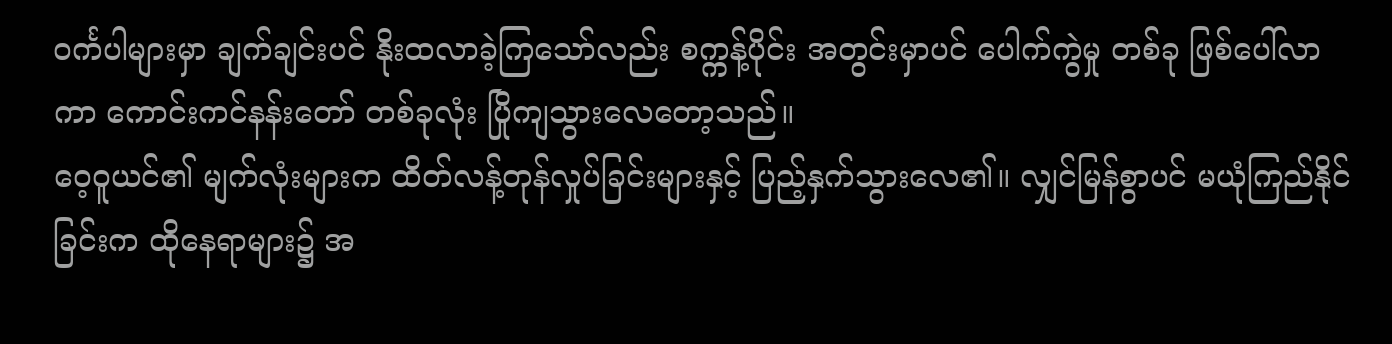ဝင်္ကပါများမှာ ချက်ချင်းပင် နိုးထလာခဲ့ကြသော်လည်း စက္ကန့်ပိုင်း အတွင်းမှာပင် ပေါက်ကွဲမှု တစ်ခု ဖြစ်ပေါ်လာကာ ကောင်းကင်နန်းတော် တစ်ခုလုံး ပြိုကျသွားလေတော့သည်။
ဝေ့ဝူယင်၏ မျက်လုံးများက ထိတ်လန့်တုန်လှုပ်ခြင်းများနှင့် ပြည့်နှက်သွားလေ၏။ လျှင်မြန်စွာပင် မယုံကြည်နိုင်ခြင်းက ထိုနေရာများ၌ အ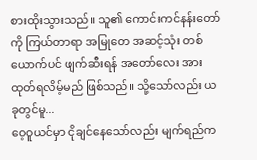စားထိုးသွားသည်။ သူ၏ ကောင်းကင်နန်းတော်ကို ကြယ်တာရာ အမြုတေ အဆင့်သုံး တစ်ယောက်ပင် ဖျက်ဆီးရန် အတော်လေး အားထုတ်ရလိမ့်မည် ဖြစ်သည်။ သို့သော်လည်း ယခုတွင်မူ...
ဝေ့ဝူယင်မှာ ငိုချင်နေသော်လည်း မျက်ရည်က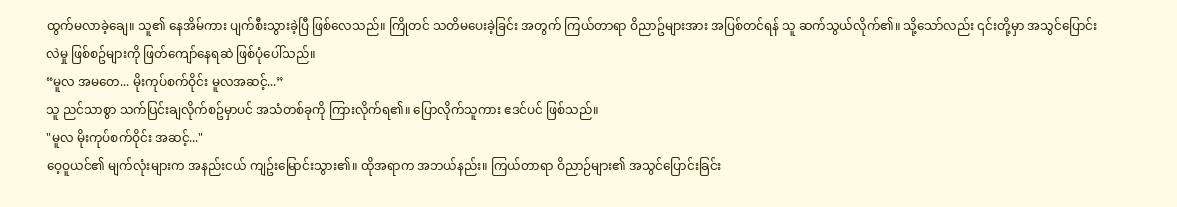ထွက်မလာခဲ့ချေ။ သူ၏ နေအိမ်ကား ပျက်စီးသွားခဲ့ပြီ ဖြစ်လေသည်။ ကြိုတင် သတိမပေးခဲ့ခြင်း အတွက် ကြယ်တာရာ ဝိညာဥ်များအား အပြစ်တင်ရန် သူ ဆက်သွယ်လိုက်၏။ သို့သော်လည်း ၎င်းတို့မှာ အသွင်ပြောင်းလဲမှု ဖြစ်စဥ်များကို ဖြတ်ကျော်နေရဆဲ ဖြစ်ပုံပေါ်သည်။
“မူလ အမတေ... မိုးကုပ်စက်ဝိုင်း မူလအဆင့်...”
သူ ညင်သာစွာ သက်ပြင်းချလိုက်စဥ်မှာပင် အသံတစ်ခုကို ကြားလိုက်ရ၏။ ပြောလိုက်သူကား ဧဒင်ပင် ဖြစ်သည်။
"မူလ မိုးကုပ်စက်ဝိုင်း အဆင့်..."
ဝေ့ဝူယင်၏ မျက်လုံးများက အနည်းငယ် ကျဥ်းမြောင်းသွား၏။ ထိုအရာက အဘယ်နည်း။ ကြယ်တာရာ ဝိညာဉ်များ၏ အသွင်ပြောင်းခြင်း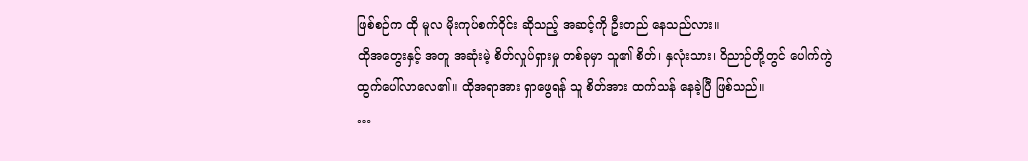ဖြစ်စဉ်က ထို မူလ မိုးကုပ်စက်ဝိုင်း ဆိုသည့် အဆင့်ကို ဦးတည် နေသည်လား။
ထိုအတွေးနှင့် အတူ အဆုံးမဲ့ စိတ်လှုပ်ရှားမှု တစ်ခုမှာ သူ၏ စိတ်၊ နှလုံးသား၊ ဝိညာဉ်တို့တွင် ပေါက်ကွဲ ထွက်ပေါ်လာလေ၏။ ထိုအရာအား ရှာဖွေရန် သူ စိတ်အား ထက်သန် နေခဲ့ပြီ ဖြစ်သည်။
…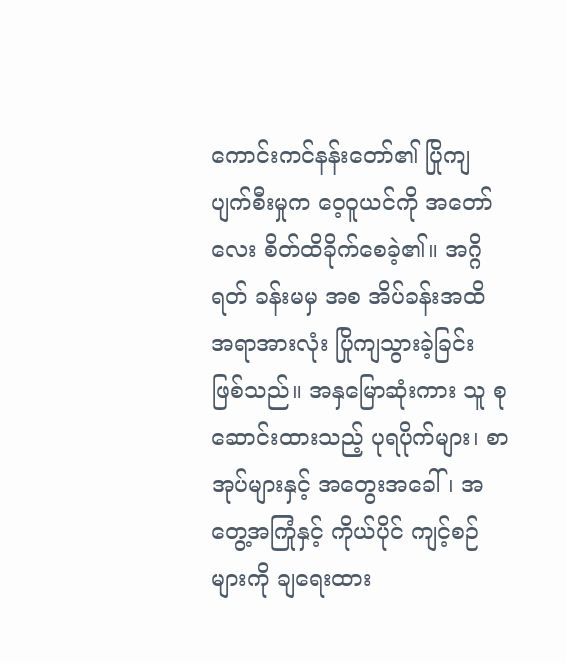ကောင်းကင်နန်းတော်၏ ပြိုကျ ပျက်စီးမှုက ဝေ့ဝူယင်ကို အတော်လေး စိတ်ထိခိုက်စေခဲ့၏။ အဂ္ဂိရတ် ခန်းမမှ အစ အိပ်ခန်းအထိ အရာအားလုံး ပြိုကျသွားခဲ့ခြင်း ဖြစ်သည်။ အနှမြောဆုံးကား သူ စုဆောင်းထားသည့် ပုရပိုက်များ၊ စာအုပ်များနှင့် အတွေးအခေါ်၊ အတွေ့အကြုံနှင့် ကိုယ်ပိုင် ကျင့်စဉ်များကို ချရေးထား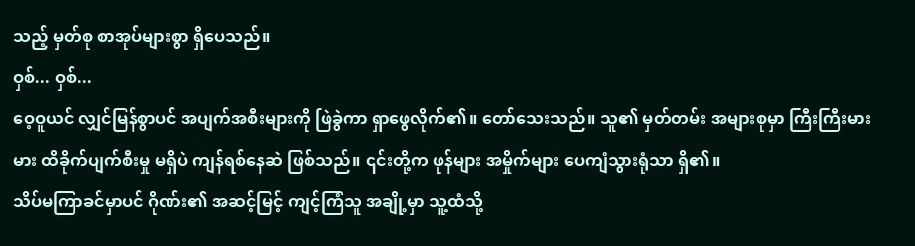သည့် မှတ်စု စာအုပ်များစွာ ရှိပေသည်။
ဝှစ်... ဝှစ်...
ဝေ့ဝူယင် လျှင်မြန်စွာပင် အပျက်အစီးများကို ဖြဲခွဲကာ ရှာဖွေလိုက်၏။ တော်သေးသည်။ သူ၏ မှတ်တမ်း အများစုမှာ ကြီးကြီးမားမား ထိခိုက်ပျက်စီးမှု မရှိပဲ ကျန်ရစ်နေဆဲ ဖြစ်သည်။ ၎င်းတို့က ဖုန်များ အမှိုက်များ ပေကျံသွားရုံသာ ရှိ၏။
သိပ်မကြာခင်မှာပင် ဂိုဏ်း၏ အဆင့်မြင့် ကျင့်ကြံသူ အချို့မှာ သူ့ထံသို့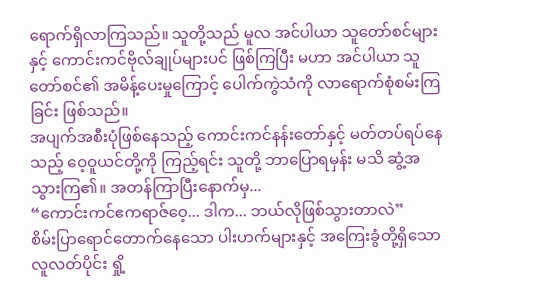ရောက်ရှိလာကြသည်။ သူတို့သည် မူလ အင်ပါယာ သူတော်စင်များနှင့် ကောင်းကင်ဗိုလ်ချုပ်များပင် ဖြစ်ကြပြီး မဟာ အင်ပါယာ သူတော်စင်၏ အမိန့်ပေးမှုကြောင့် ပေါက်ကွဲသံကို လာရောက်စုံစမ်းကြခြင်း ဖြစ်သည်။
အပျက်အစီးပုံဖြစ်နေသည့် ကောင်းကင်နန်းတော်နှင့် မတ်တပ်ရပ်နေသည့် ဝေ့ဝူယင်တို့ကို ကြည့်ရင်း သူတို့ ဘာပြောရမှန်း မသိ ဆွံ့အ သွားကြ၏။ အတန်ကြာပြီးနောက်မှ...
“ကောင်းကင်ဧကရာဇ်ဝေ့... ဒါက... ဘယ်လိုဖြစ်သွားတာလဲ”
စိမ်းပြာရောင်တောက်နေသော ပါးဟက်များနှင့် အကြေးခွံတို့ရှိသော လူလတ်ပိုင်း ရှို့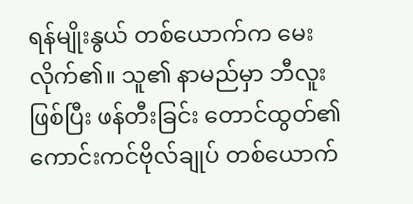ရန်မျိုးနွယ် တစ်ယောက်က မေးလိုက်၏။ သူ၏ နာမည်မှာ ဘီလူး ဖြစ်ပြီး ဖန်တီးခြင်း တောင်ထွတ်၏ ကောင်းကင်ဗိုလ်ချုပ် တစ်ယောက်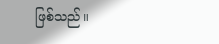ဖြစ်သည်။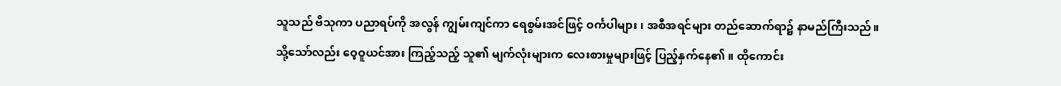သူသည် ဗိသုကာ ပညာရပ်ကို အလွန် ကျွမ်းကျင်ကာ ရေစွမ်းအင်ဖြင့် ဝင်္ကပါများ၊ အစီအရင်များ တည်ဆောက်ရာ၌ နာမည်ကြီးသည်။
သို့သော်လည်း ဝေ့ဝူယင်အား ကြည့်သည့် သူ၏ မျက်လုံးများက လေးစားမှုများဖြင့် ပြည့်နှက်နေ၏။ ထိုကောင်း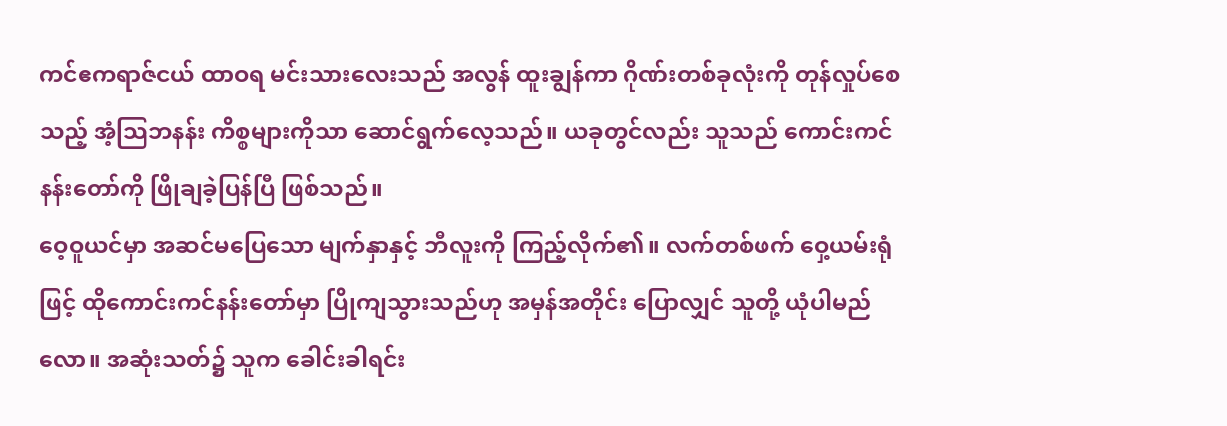ကင်ဧကရာဇ်ငယ် ထာဝရ မင်းသားလေးသည် အလွန် ထူးချွန်ကာ ဂိုဏ်းတစ်ခုလုံးကို တုန်လှုပ်စေသည့် အံ့သြဘနန်း ကိစ္စများကိုသာ ဆောင်ရွက်လေ့သည်။ ယခုတွင်လည်း သူသည် ကောင်းကင်နန်းတော်ကို ဖြိုချခဲ့ပြန်ပြီ ဖြစ်သည်။
ဝေ့ဝူယင်မှာ အဆင်မပြေသော မျက်နှာနှင့် ဘီလူးကို ကြည့်လိုက်၏။ လက်တစ်ဖက် ဝှေ့ယမ်းရုံဖြင့် ထိုကောင်းကင်နန်းတော်မှာ ပြိုကျသွားသည်ဟု အမှန်အတိုင်း ပြောလျှင် သူတို့ ယုံပါမည်လော။ အဆုံးသတ်၌ သူက ခေါင်းခါရင်း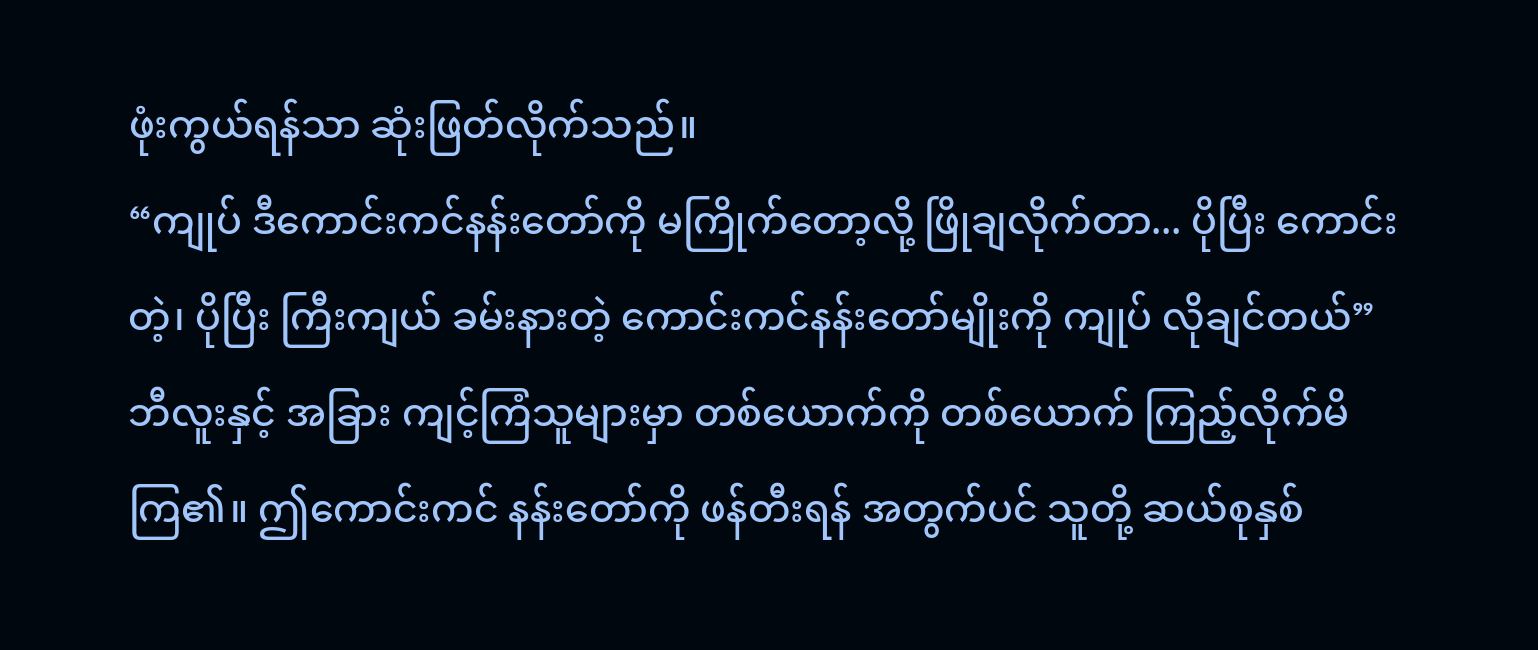ဖုံးကွယ်ရန်သာ ဆုံးဖြတ်လိုက်သည်။
“ကျုပ် ဒီကောင်းကင်နန်းတော်ကို မကြိုက်တော့လို့ ဖြိုချလိုက်တာ... ပိုပြီး ကောင်းတဲ့၊ ပိုပြီး ကြီးကျယ် ခမ်းနားတဲ့ ကောင်းကင်နန်းတော်မျိုးကို ကျုပ် လိုချင်တယ်”
ဘီလူးနှင့် အခြား ကျင့်ကြံသူများမှာ တစ်ယောက်ကို တစ်ယောက် ကြည့်လိုက်မိကြ၏။ ဤကောင်းကင် နန်းတော်ကို ဖန်တီးရန် အတွက်ပင် သူတို့ ဆယ်စုနှစ်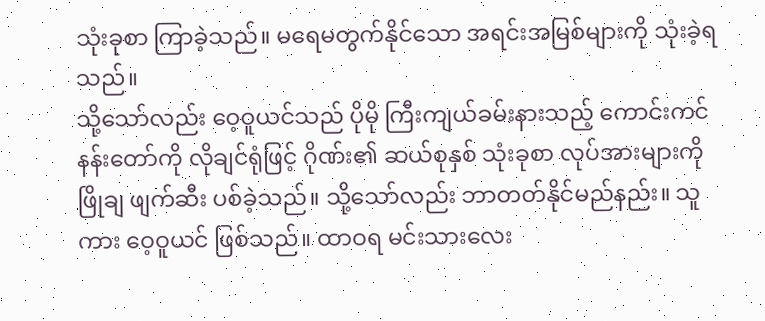သုံးခုစာ ကြာခဲ့သည်။ မရေမတွက်နိုင်သော အရင်းအမြစ်များကို သုံးခဲ့ရသည်။
သို့သော်လည်း ဝေ့ဝူယင်သည် ပိုမို ကြီးကျယ်ခမ်းနားသည့် ကောင်းကင်နန်းတော်ကို လိုချင်ရုံဖြင့် ဂိုဏ်း၏ ဆယ်စုနှစ် သုံးခုစာ လုပ်အားများကို ဖြိုချ ဖျက်ဆီး ပစ်ခဲ့သည်။ သို့သော်လည်း ဘာတတ်နိုင်မည်နည်း။ သူကား ဝေ့ဝူယင် ဖြစ်သည်။ ထာဝရ မင်းသားလေး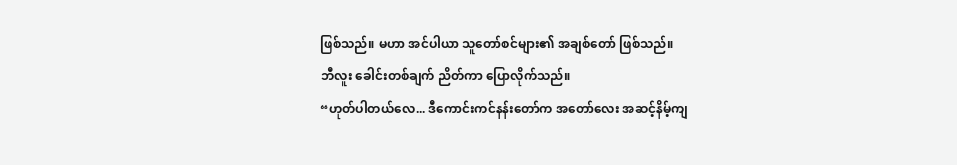ဖြစ်သည်။ မဟာ အင်ပါယာ သူတော်စင်များ၏ အချစ်တော် ဖြစ်သည်။
ဘီလူး ခေါင်းတစ်ချက် ညိတ်ကာ ပြောလိုက်သည်။
“ဟုတ်ပါတယ်လေ... ဒီကောင်းကင်နန်းတော်က အတော်လေး အဆင့်နိမ့်ကျ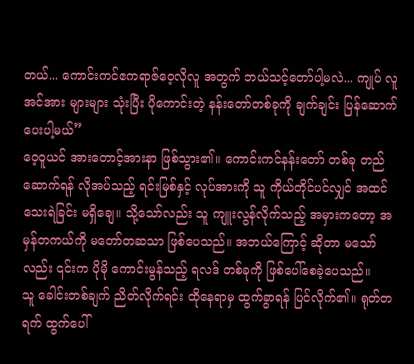တယ်... ကောင်းကင်ဧကရာဇ်ဝေ့လိုလူ အတွက် ဘယ်သင့်တော်ပါ့မလဲ... ကျုပ် လူအင်အား များများ သုံးပြီး ပိုကောင်းတဲ့ နန်းတော်တစ်ခုကို ချက်ချင်း ပြန်ဆောက်ပေးပါ့မယ်”
ဝေ့ဝူယင် အားတောင့်အားနာ ဖြစ်သွား၏။ ကောင်းကင်နန်းတော် တစ်ခု တည်ဆောက်ရန် လိုအပ်သည့် ရင်းမြစ်နှင့် လုပ်အားကို သူ ကိုယ်တိုင်ပင်လျှင် အထင်သေးရဲခြင်း မရှိချေ။ သို့သော်လည်း သူ ကျူးလွန်လိုက်သည့် အမှားကတော့ အမှန်တကယ်ကို မတော်တဆသာ ဖြစ်ပေသည်။ အဘယ်ကြောင့် ဆိုတာ မသော်လည်း ၎င်းက ပိုမို ကောင်းမွန်သည့် ရလဒ် တစ်ခုကို ဖြစ်ပေါ်စေခဲ့ပေသည်။
သူ ခေါင်းတစ်ချက် ညိတ်လိုက်ရင်း ထိုနေရာမှ ထွက်ခွာရန် ပြင်လိုက်၏။ ရုတ်တရက် ထွက်ပေါ်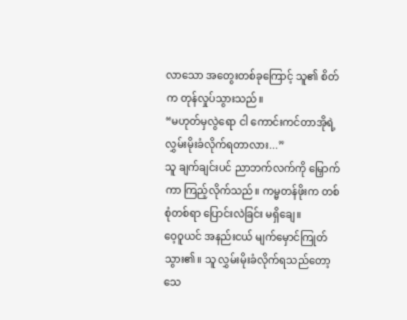လာသော အတွေးတစ်ခုကြောင့် သူ၏ စိတ်က တုန်လှုပ်သွားသည်။
“မဟုတ်မှလွဲရော ငါ ကောင်းကင်တာအိုရဲ့ လွှမ်းမိုးခံလိုက်ရတာလား...”
သူ ချက်ချင်းပင် ညာဘက်လက်ကို မြှောက်ကာ ကြည့်လိုက်သည်။ ကမ္မတန်ဖိုးက တစ်စုံတစ်ရာ ပြောင်းလဲခြင်း မရှိချေ။
ဝေ့ဝူယင် အနည်းငယ် မျက်မှောင်ကြုတ်သွား၏။ သူ လွှမ်းမိုးခံလိုက်ရသည်တော့ သေ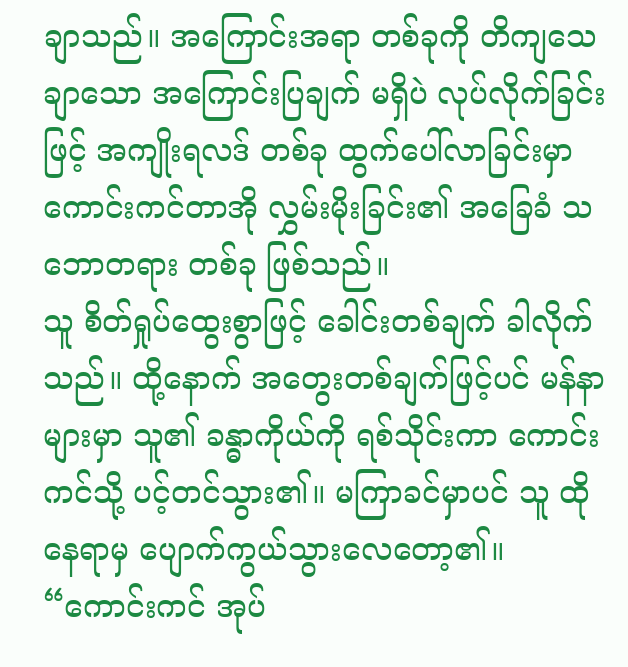ချာသည်။ အကြောင်းအရာ တစ်ခုကို တိကျသေချာသော အကြောင်းပြချက် မရှိပဲ လုပ်လိုက်ခြင်းဖြင့် အကျိုးရလဒ် တစ်ခု ထွက်ပေါ်လာခြင်းမှာ ကောင်းကင်တာအို လွှမ်းမိုးခြင်း၏ အခြေခံ သဘောတရား တစ်ခု ဖြစ်သည်။
သူ စိတ်ရှုပ်ထွေးစွာဖြင့် ခေါင်းတစ်ချက် ခါလိုက်သည်။ ထို့နောက် အတွေးတစ်ချက်ဖြင့်ပင် မန်နာများမှာ သူ၏ ခန္ဓာကိုယ်ကို ရစ်သိုင်းကာ ကောင်းကင်သို့ ပင့်တင်သွား၏။ မကြာခင်မှာပင် သူ ထိုနေရာမှ ပျောက်ကွယ်သွားလေတော့၏။
“ကောင်းကင် အုပ်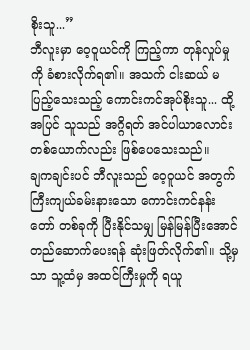စိုးသူ...”
ဘီလူးမှာ ဝေ့ဝူယင်ကို ကြည့်ကာ တုန်လှုပ်မှုကို ခံစားလိုက်ရ၏။ အသက် ငါးဆယ် မပြည့်သေးသည့် ကောင်းကင်အုပ်စိုးသူ... ထို့အပြင် သူသည် အဂ္ဂိရတ် အင်ပါယာလောင်း တစ်ယောက်လည်း ဖြစ်ပေသေးသည်။
ချကချင်းပင် ဘီလူးသည် ဝေ့ဝူယင် အတွက် ကြီးကျယ်ခမ်းနားသော ကောင်းကင်နန်းတော် တစ်ခုကို ပြီးနိုင်သမျှ မြန်မြန်ပြီးအောင် တည်ဆောက်ပေးရန် ဆုံးဖြတ်လိုက်၏။ သို့မှသာ သူ့ထံမှ အထင်ကြီးမှုကို ရယူ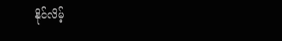နိုင်လိမ့်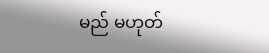မည် မဟုတ်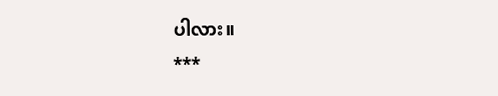ပါလား။
***